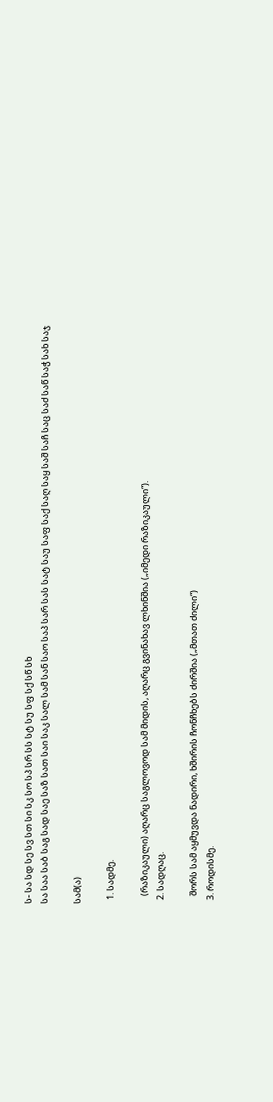ს- სა სდ სე სვ სთ სი სკ სო სპ სრ სს სტ სუ სფ სქ სწ სხ
სა საა საბ საგ სად საე საზ სათ საი საკ სალ სამ სან საო საპ სარ სას სატ საუ საფ საქ საღ საყ საშ საჩ საც საძ საწ საჭ სახ საჯ

სამ(ა)

  1. სადმე.

    (რაზიკაული) აღარც საგლოვოდ სამ მიდის, აღარც გვინახავ ლხინშია („იმედი რაზიკაული“).
  2. სადღაც.

    შორს სამ აყმუვდა ნადირი, ხშირის ჩონჩხებს ძირშია („მთათ ძილი“)
  3. როდისმე.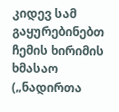კიდევ სამ გაყურებინებთ ჩემის ხირიმის ხმასაო („ნადირთა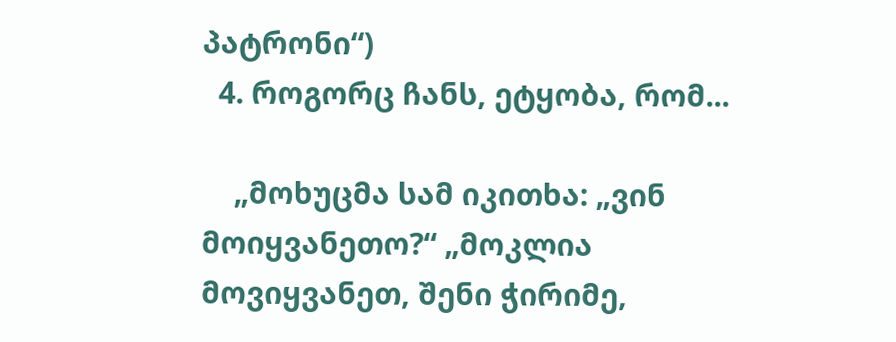პატრონი“)
  4. როგორც ჩანს, ეტყობა, რომ...

    „მოხუცმა სამ იკითხა: „ვინ მოიყვანეთო?“ „მოკლია მოვიყვანეთ, შენი ჭირიმე,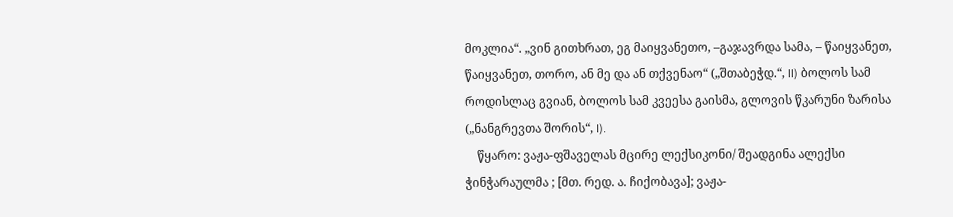მოკლია“. „ვინ გითხრათ, ეგ მაიყვანეთო, –გაჯავრდა სამა, – წაიყვანეთ, წაიყვანეთ, თორო, ან მე და ან თქვენაო“ („შთაბეჭდ.“, II) ბოლოს სამ როდისლაც გვიან, ბოლოს სამ კვეესა გაისმა, გლოვის წკარუნი ზარისა („ნანგრევთა შორის“, I).
    წყარო: ვაჟა-ფშაველას მცირე ლექსიკონი/ შეადგინა ალექსი ჭინჭარაულმა ; [მთ. რედ. ა. ჩიქობავა]; ვაჟა-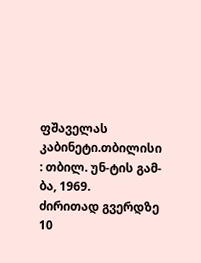ფშაველას კაბინეტი.თბილისი : თბილ. უნ-ტის გამ-ბა, 1969.
ძირითად გვერდზე 10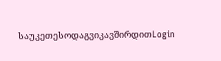საუკეთესოდაგვიკავშირდითLogin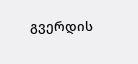გვერდის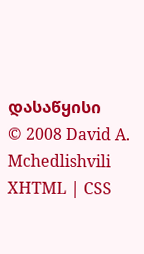დასაწყისი
© 2008 David A. Mchedlishvili XHTML | CSS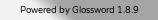Powered by Glossword 1.8.9